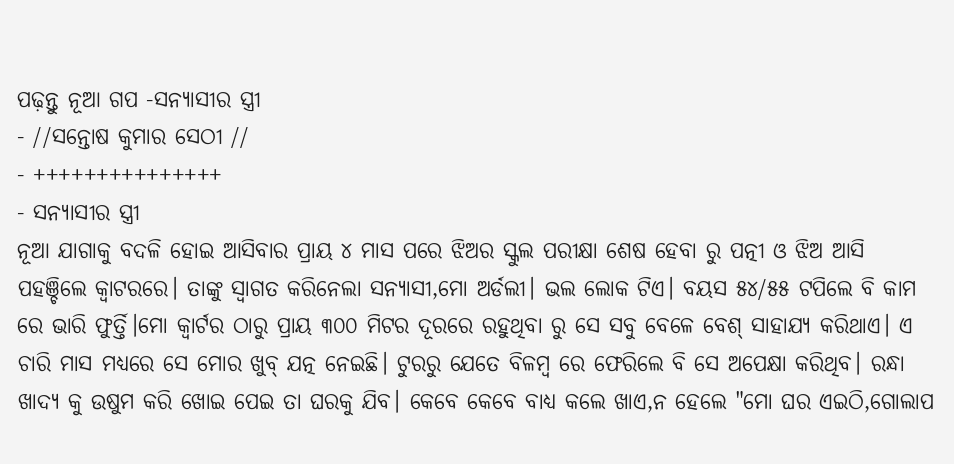ପଢ଼ନ୍ତୁ ନୂଆ ଗପ -ସନ୍ୟାସୀର ସ୍ତ୍ରୀ
- //ସନ୍ତୋଷ କୁମାର ସେଠୀ //
- +++++++++++++++
- ସନ୍ୟାସୀର ସ୍ତ୍ରୀ
ନୂଆ ଯାଗାକୁ ବଦଳି ହୋଇ ଆସିବାର ପ୍ରାୟ ୪ ମାସ ପରେ ଝିଅର ସ୍କୁଲ ପରୀକ୍ଷା ଶେଷ ହେବା ରୁ ପତ୍ନୀ ଓ ଝିଅ ଆସି ପହଞ୍ଚିଲେ କ୍ୱାଟରରେ। ତାଙ୍କୁ ସ୍ୱାଗତ କରିନେଲା ସନ୍ୟାସୀ,ମୋ ଅର୍ଡଲୀ। ଭଲ ଲୋକ ଟିଏ। ବୟସ ୫୪/୫୫ ଟପିଲେ ବି କାମ ରେ ଭାରି ଫୁର୍ତ୍ତି।ମୋ କ୍ୱାର୍ଟର ଠାରୁ ପ୍ରାୟ ୩୦୦ ମିଟର ଦୂରରେ ରହୁଥିବା ରୁ ସେ ସବୁ ବେଳେ ବେଶ୍ ସାହାଯ୍ୟ କରିଥାଏ। ଏ ଚାରି ମାସ ମଧ୍ୟରେ ସେ ମୋର ଖୁବ୍ ଯତ୍ନ ନେଇଛି। ଟୁରରୁ ଯେତେ ବିଳମ୍ବ ରେ ଫେରିଲେ ବି ସେ ଅପେକ୍ଷା କରିଥିବ। ରନ୍ଧା ଖାଦ୍ୟ କୁ ଉଷୁମ କରି ଖୋଇ ପେଇ ତା ଘରକୁ ଯିବ। କେବେ କେବେ ବାଧ୍ୟ କଲେ ଖାଏ,ନ ହେଲେ "ମୋ ଘର ଏଇଠି,ଗୋଲାପ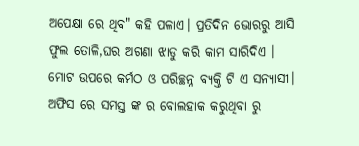ଅପେକ୍ଷା ରେ ଥିବ" କହି ପଳାଏ। ପ୍ରତିଦିନ ଭୋରରୁ ଆସି ଫୁଲ ତୋଳି,ଘର ଅଗଣା ଝାଡୁ କରି କାମ ସାରିଦିଏ ।
ମୋଟ ଉପରେ କର୍ମଠ ଓ ପରିଚ୍ଛନ୍ନ ବ୍ୟକ୍ତି ଟି ଏ ସନ୍ୟାସୀ।
ଅଫିସ ରେ ସମସ୍ତ ଙ୍କ ର ବୋଲହାକ କରୁଥିବା ରୁ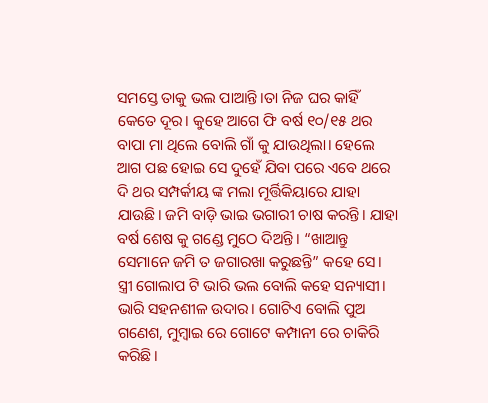ସମସ୍ତେ ତାକୁ ଭଲ ପାଆନ୍ତି।ତା ନିଜ ଘର କାହିଁ କେତେ ଦୂର। କୁହେ ଆଗେ ଫି ବର୍ଷ ୧୦/୧୫ ଥର ବାପା ମା ଥିଲେ ବୋଲି ଗାଁ କୁ ଯାଉଥିଲା। ହେଲେ ଆଗ ପଛ ହୋଇ ସେ ଦୁହେଁ ଯିବା ପରେ ଏବେ ଥରେ ଦି ଥର ସମ୍ପର୍କୀୟ ଙ୍କ ମଲା ମୂର୍ତ୍ତିକିୟାରେ ଯାହା ଯାଉଛି। ଜମି ବାଡ଼ି ଭାଇ ଭଗାରୀ ଚାଷ କରନ୍ତି। ଯାହା ବର୍ଷ ଶେଷ କୁ ଗଣ୍ଡେ ମୁଠେ ଦିଅନ୍ତି। “ଖାଆନ୍ତୁ ସେମାନେ ଜମି ତ ଜଗାରଖା କରୁଛନ୍ତି” କହେ ସେ। ସ୍ତ୍ରୀ ଗୋଲାପ ଟି ଭାରି ଭଲ ବୋଲି କହେ ସନ୍ୟାସୀ। ଭାରି ସହନଶୀଳ ଉଦାର। ଗୋଟିଏ ବୋଲି ପୁଅ ଗଣେଶ, ମୁମ୍ବାଇ ରେ ଗୋଟେ କମ୍ପାନୀ ରେ ଚାକିରି କରିଛି।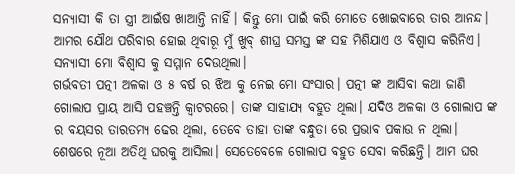ସନ୍ୟାସୀ କି ତା ସ୍ତ୍ରୀ ଆଇଁଷ ଖାଆନ୍ତି ନାହିଁ। କିନ୍ତୁ ମୋ ପାଇଁ କରି ମୋତେ ଖୋଇବାରେ ତାର ଆନନ୍ଦ। ଆମର ଯୌଥ ପରିବାର ହୋଇ ଥିବାରୂ ମୁଁ ଖୁବ୍ ଶୀଘ୍ର ସମସ୍ତ ଙ୍କ ସହ ମିଶିଯାଏ ଓ ବିଶ୍ୱାସ କରିନିଏ। ସନ୍ୟାସୀ ମୋ ବିଶ୍ୱାସ କୁ ସମ୍ମାନ ଦେଉଥିଲା।
ଗର୍ଭବତୀ ପତ୍ନୀ ଅଳକା ଓ ୫ ବର୍ଷ ର ଝିଅ କୁ ନେଇ ମୋ ସଂସାର। ପତ୍ନୀ ଙ୍କ ଆସିବା କଥା ଜାଣି ଗୋଲାପ ପ୍ରାୟ ଆସି ପହଞ୍ଚନ୍ତି କ୍ୱାଟରରେ। ତାଙ୍କ ସାହାଯ୍ୟ ବହୁତ ଥିଲା। ଯଦିଓ ଅଳକା ଓ ଗୋଲାପ ଙ୍କ ର ବୟସର ତାରତମ୍ୟ ଢେର ଥିଲା, ତେବେ ତାହା ତାଙ୍କ ବନ୍ଧୁତା ରେ ପ୍ରଭାବ ପକାଉ ନ ଥିଲା। ଶେଷରେ ନୂଆ ଅତିଥି ଘରକୁ ଆସିଲା। ସେତେବେଳେ ଗୋଲାପ ବହୁତ ସେବା କରିଛନ୍ତି। ଆମ ଘର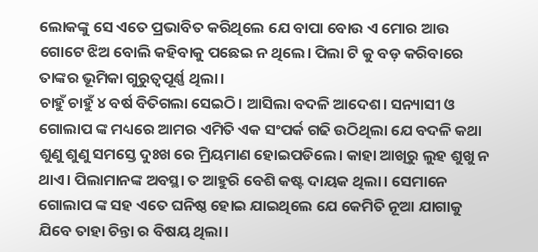ଲୋକଙ୍କୁ ସେ ଏତେ ପ୍ରଭାବିତ କରିଥିଲେ ଯେ ବାପା ବୋଉ ଏ ମୋର ଆଉ ଗୋଟେ ଝିଅ ବୋଲି କହିବାକୁ ପଛେଇ ନ ଥିଲେ। ପିଲା ଟି କୁ ବଡ଼ କରିବାରେ ତାଙ୍କର ଭୂମିକା ଗୁରୁତ୍ୱପୂର୍ଣ୍ଣ ଥିଲା।
ଚାହୁଁ ଚାହୁଁ ୪ ବର୍ଷ ବିତିଗଲା ସେଇଠି। ଆସିଲା ବଦଳି ଆଦେଶ। ସନ୍ୟାସୀ ଓ ଗୋଲାପ ଙ୍କ ମଧ୍ୟରେ ଆମର ଏମିତି ଏକ ସଂପର୍କ ଗଢି ଉଠିଥିଲା ଯେ ବଦଳି କଥା ଶୁଣୁ ଶୁଣୁ ସମସ୍ତେ ଦୁଃଖ ରେ ମ୍ରିୟମାଣ ହୋଇପଡିଲେ। କାହା ଆଖିରୁ ଲୁହ ଶୁଖୁ ନ ଥାଏ। ପିଲାମାନଙ୍କ ଅବସ୍ଥା ତ ଆହୁରି ବେଶି କଷ୍ଟ ଦାୟକ ଥିଲା। ସେମାନେ ଗୋଲାପ ଙ୍କ ସହ ଏତେ ଘନିଷ୍ଠ ହୋଇ ଯାଇଥିଲେ ଯେ କେମିତି ନୂଆ ଯାଗାକୁ ଯିବେ ତାହା ଚିନ୍ତା ର ବିଷୟ ଥିଲା।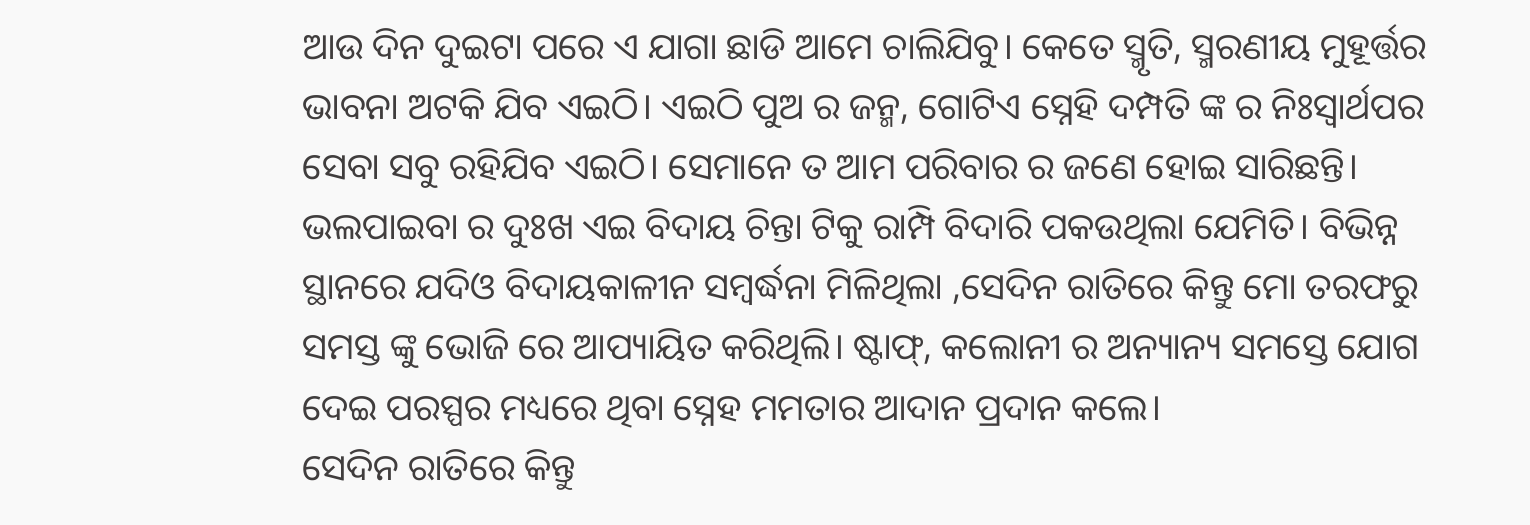ଆଉ ଦିନ ଦୁଇଟା ପରେ ଏ ଯାଗା ଛାଡି ଆମେ ଚାଲିଯିବୁ। କେତେ ସ୍ମୃତି, ସ୍ମରଣୀୟ ମୁହୂର୍ତ୍ତର ଭାବନା ଅଟକି ଯିବ ଏଇଠି। ଏଇଠି ପୁଅ ର ଜନ୍ମ, ଗୋଟିଏ ସ୍ନେହି ଦମ୍ପତି ଙ୍କ ର ନିଃସ୍ୱାର୍ଥପର ସେବା ସବୁ ରହିଯିବ ଏଇଠି। ସେମାନେ ତ ଆମ ପରିବାର ର ଜଣେ ହୋଇ ସାରିଛନ୍ତି। ଭଲପାଇବା ର ଦୁଃଖ ଏଇ ବିଦାୟ ଚିନ୍ତା ଟିକୁ ରାମ୍ପି ବିଦାରି ପକଉଥିଲା ଯେମିତି। ବିଭିନ୍ନ ସ୍ଥାନରେ ଯଦିଓ ବିଦାୟକାଳୀନ ସମ୍ବର୍ଦ୍ଧନା ମିଳିଥିଲା ,ସେଦିନ ରାତିରେ କିନ୍ତୁ ମୋ ତରଫରୁ ସମସ୍ତ ଙ୍କୁ ଭୋଜି ରେ ଆପ୍ୟାୟିତ କରିଥିଲି। ଷ୍ଟାଫ୍, କଲୋନୀ ର ଅନ୍ୟାନ୍ୟ ସମସ୍ତେ ଯୋଗ ଦେଇ ପରସ୍ପର ମଧ୍ୟରେ ଥିବା ସ୍ନେହ ମମତାର ଆଦାନ ପ୍ରଦାନ କଲେ।
ସେଦିନ ରାତିରେ କିନ୍ତୁ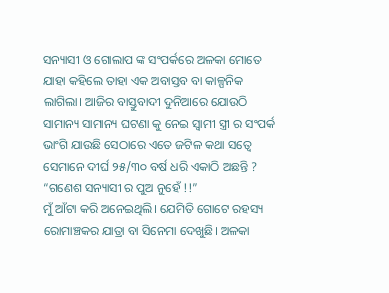ସନ୍ୟାସୀ ଓ ଗୋଲାପ ଙ୍କ ସଂପର୍କରେ ଅଳକା ମୋତେ ଯାହା କହିଲେ ତାହା ଏକ ଅବାସ୍ତବ ବା କାଳ୍ପନିକ ଲାଗିଲା। ଆଜିର ବାସ୍ତୁବାଦୀ ଦୁନିଆରେ ଯୋଉଠି ସାମାନ୍ୟ ସାମାନ୍ୟ ଘଟଣା କୁ ନେଇ ସ୍ୱାମୀ ସ୍ତ୍ରୀ ର ସଂପର୍କ ଭାଂଗି ଯାଉଛି ସେଠାରେ ଏତେ ଜଟିଳ କଥା ସତ୍ୱେ ସେମାନେ ଦୀର୍ଘ ୨୫/୩୦ ବର୍ଷ ଧରି ଏକାଠି ଅଛନ୍ତି ?
“ଗଣେଶ ସନ୍ୟାସୀ ର ପୁଅ ନୁହେଁ !!”
ମୁଁ ଆଁଟା କରି ଅନେଇଥିଲି। ଯେମିତି ଗୋଟେ ରହସ୍ୟ ରୋମାଞ୍ଚକର ଯାତ୍ରା ବା ସିନେମା ଦେଖୁଛି। ଅଳକା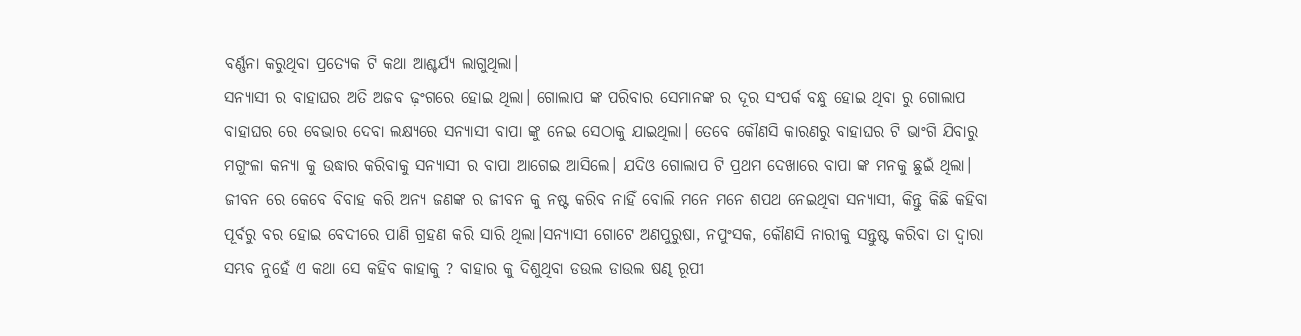ବର୍ଣ୍ଣନା କରୁଥିବା ପ୍ରତ୍ୟେକ ଟି କଥା ଆଶ୍ଚର୍ଯ୍ୟ ଲାଗୁଥିଲା।
ସନ୍ୟାସୀ ର ବାହାଘର ଅତି ଅଜବ ଢ଼ଂଗରେ ହୋଇ ଥିଲା। ଗୋଲାପ ଙ୍କ ପରିବାର ସେମାନଙ୍କ ର ଦୂର ସଂପର୍କ ବନ୍ଧୁ ହୋଇ ଥିବା ରୁ ଗୋଲାପ ବାହାଘର ରେ ବେଭାର ଦେବା ଲକ୍ଷ୍ୟରେ ସନ୍ୟାସୀ ବାପା ଙ୍କୁ ନେଇ ସେଠାକୁ ଯାଇଥିଲା। ତେବେ କୌଣସି କାରଣରୁ ବାହାଘର ଟି ଭାଂଗି ଯିବାରୁ ମଗୁଂଳା କନ୍ୟା କୁ ଉଦ୍ଧାର କରିବାକୁ ସନ୍ୟାସୀ ର ବାପା ଆଗେଇ ଆସିଲେ। ଯଦିଓ ଗୋଲାପ ଟି ପ୍ରଥମ ଦେଖାରେ ବାପା ଙ୍କ ମନକୁ ଛୁଇଁ ଥିଲା।
ଜୀବନ ରେ କେବେ ବିବାହ କରି ଅନ୍ୟ ଜଣଙ୍କ ର ଜୀବନ କୁ ନଷ୍ଟ କରିବ ନାହିଁ ବୋଲି ମନେ ମନେ ଶପଥ ନେଇଥିବା ସନ୍ୟାସୀ, କିନ୍ତୁ କିଛି କହିବା ପୂର୍ବରୁ ବର ହୋଇ ବେଦୀରେ ପାଣି ଗ୍ରହଣ କରି ସାରି ଥିଲା।ସନ୍ୟାସୀ ଗୋଟେ ଅଣପୁରୁଷା, ନପୁଂସକ, କୌଣସି ନାରୀକୁ ସନ୍ତୁଷ୍ଟ କରିବା ତା ଦ୍ୱାରା ସମ୍ଭବ ନୁହେଁ ଏ କଥା ସେ କହିବ କାହାକୁ ? ବାହାର କୁ ଦିଶୁଥିବା ଡଉଲ ଡାଉଲ ଷଣ୍ଢ ରୂପୀ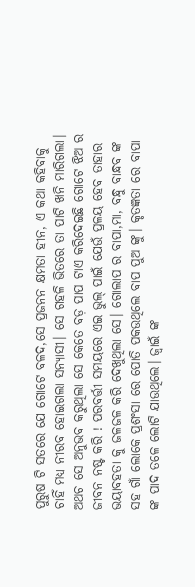ପୁରୁଷ ଟି ସତରେ ଯେ ଗୋଟେ ବଳଦ,ସେ ପ୍ରଜନନ କ୍ଷମତା ହୀନ, ଏ କଥା କହିବାକୁ ଚାହିଁ ମଧ୍ୟ ନୀରବ ହୋଇଗଲା ସନ୍ୟାସୀ। ସେ ଗହଳି ଭିତରେ ତା ପାଟି ଖନି ମାରିଗଲା। ଅଥଚ ସେ ଅନୁଭବ କରୁଥିଲା ସେ କେତେ ବଡ଼ ପାପ ଟାଏ କରିଦେଇଛି ଗୋଟେ ଝିଅ ର ଜୀବନ ନଷ୍ଟ କରି ! ପରବର୍ତ୍ତୀ ସମୟରେ ଏଇ ଭୁଲ୍ ପାଇଁ ଯେଉଁ ପ୍ରଳୟ ହେବ ତାହାର ଭୟାବହତା କୁ ଜଳଜଳ କରି ଦେଖୁଥିଲା ସେ। ଗୋଲାପ ର ବାପା,ମା, ବନ୍ଧୁ ବାନ୍ଧବ ଙ୍କ ସହ ଗାଁ ଲୋକେ ପ୍ରଶଂସା ରେ ପୋତି ପକଉଥିଲେ ବାପ ପୁଅ ଙ୍କୁ। କୃତଜ୍ଞତା ରେ ବାପା ଙ୍କ ପାଦ ତଳେ ଲୋଟି ଯାଉଥିଲେ। ଜ୍ୱାଇଁ ଙ୍କ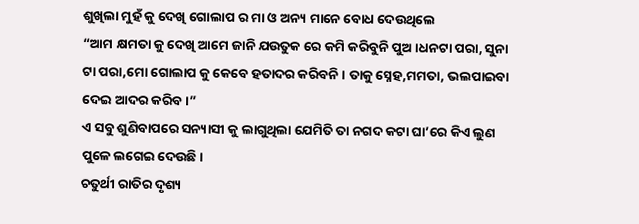ଶୁଖିଲା ମୁହଁ କୁ ଦେଖି ଗୋଲାପ ର ମା ଓ ଅନ୍ୟ ମାନେ ବୋଧ ଦେଉଥିଲେ
“ଆମ କ୍ଷମତା କୁ ଦେଖି ଆମେ ଜାନି ଯଉତୁକ ରେ କମି କରିବୁନି ପୁଅ।ଧନଟା ପରା, ସୁନା ଟା ପରା,ମୋ ଗୋଲାପ କୁ କେବେ ହତାଦର କରିବନି। ତାକୁ ସ୍ନେହ,ମମତା, ଭଲପାଇବା ଦେଇ ଆଦର କରିବ।”
ଏ ସବୁ ଶୁଣିବାପରେ ସନ୍ୟାସୀ କୁ ଲାଗୁଥିଲା ଯେମିତି ତା ନଗଦ କଟା ଘା’ରେ କିଏ ଲୁଣ ପୁଳେ ଲଗେଇ ଦେଉଛି।
ଚତୁର୍ଥୀ ରାତିର ଦୃଶ୍ୟ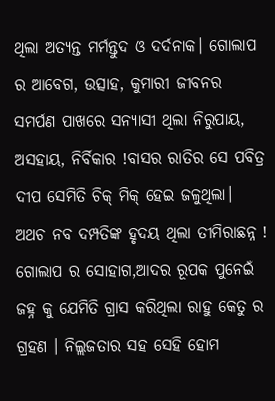ଥିଲା ଅତ୍ୟନ୍ତ ମର୍ମନ୍ତୁଦ ଓ ଦର୍ଦନାକ। ଗୋଲାପ ର ଆବେଗ, ଉତ୍ସାହ, କୁମାରୀ ଜୀବନର ସମର୍ପଣ ପାଖରେ ସନ୍ୟାସୀ ଥିଲା ନିରୁପାୟ, ଅସହାୟ, ନିର୍ବିକାର !ବାସର ରାତିର ସେ ପବିତ୍ର ଦୀପ ସେମିତି ଚିକ୍ ମିକ୍ ହେଇ ଜଳୁଥିଲା। ଅଥଚ ନବ ଦମ୍ପତିଙ୍କ ହୃଦୟ ଥିଲା ତୀମିରାଛନ୍ନ ! ଗୋଲାପ ର ସୋହାଗ,ଆଦର ରୂପକ ପୁନେଇଁ ଜହ୍ନ କୁ ଯେମିତି ଗ୍ରାସ କରିଥିଲା ରାହୁ କେତୁ ର ଗ୍ରହଣ । ନିଲ୍ଲଜତାର ସହ ସେହି ହୋମ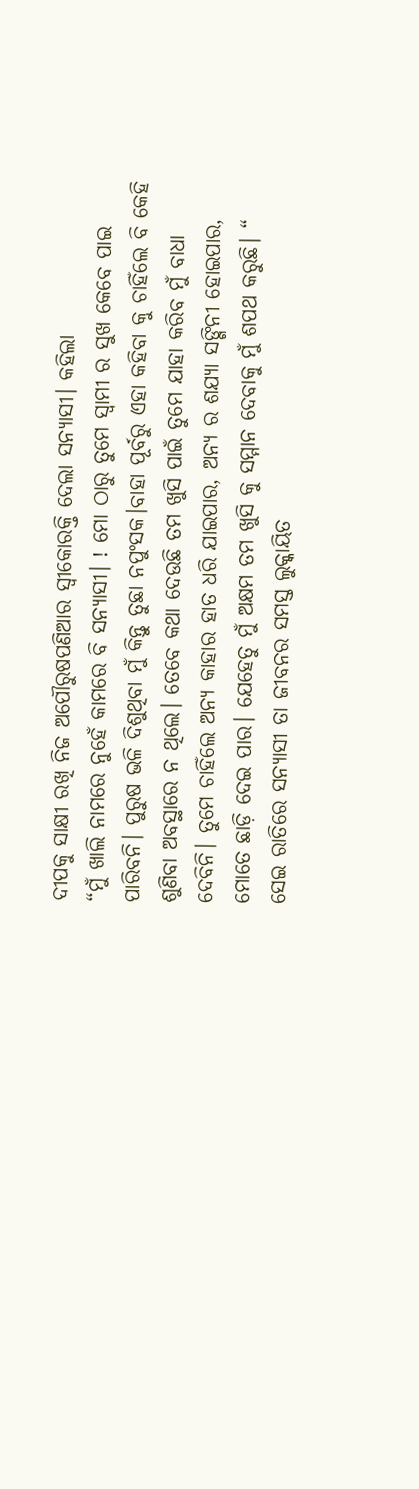ଦୀପକୁ ସାକ୍ଷୀ ରଖି ନିଜ ଅପୌରୁଷପଣିଆର ସ୍ୱୀକୋରକ୍ତି ଦେଲା ସନ୍ୟାସୀ। କହିଲା
“ମୁଁ ଖାଲି ନାମରେ ନୁହେଁ କାମରେ ବି ସନ୍ୟାସୀ। ! ମୋ ଠାରୁ ତୁମେ ସ୍ୱାମୀ ର ସୁଖ କେବେ ପାଇ ପାରିବନି। ପୁରୁଷ ଭଳି ଦିଶୁଥିବା ମୁଁ କିନ୍ତୁ ତୁଛା ନପୁଂସକ।ବାହା ପୂର୍ବରୁ ଏହା କହିବା କୁ ଚାହିଁଲେ ବି କେହି ଶୁଣିବା ଅବସ୍ଥାରେ ନ ଥିଲେ। ତେବେ କଥା ଦେଉଛି ତମ ଖୁସି ପାଇଁ ତୁମେ ଯାହା କରିବ ମୁଁ ବାଧା ଦେବିନି। ତୁମେ ଚାହିଁଲେ ଅନ୍ୟ କାହାର ହାତ ଧରି ଯାଇପାର, ଅନ୍ୟ ର ଶଯ୍ୟା ସଙ୍ଗିନୀ ହୋଇପାର, ମୋତେ ଛାଡ଼ି ଦେଇ ପାର। ଯେହେତୁ ମୁଁ ଅକ୍ଷମ ତମ ଖୁସି କୁ ସମ୍ମାନ ଦେବାକୁ ମୁଁ ଶପଥ କରୁଛି। “
ସେଇ ରାତିରେ ସନ୍ୟାସୀ ତା ଜୀବନର ସମସ୍ତ ଲୁକ୍କାୟିତ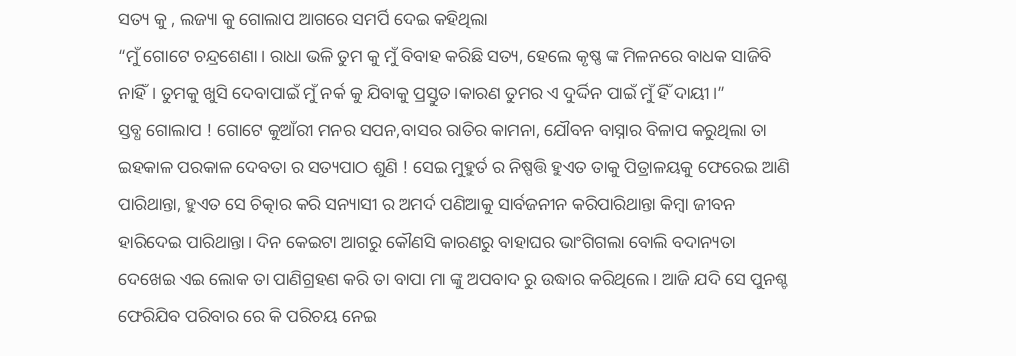ସତ୍ୟ କୁ , ଲଜ୍ୟା କୁ ଗୋଲାପ ଆଗରେ ସମର୍ପି ଦେଇ କହିଥିଲା
“ମୁଁ ଗୋଟେ ଚନ୍ଦ୍ରଶେଣା। ରାଧା ଭଳି ତୁମ କୁ ମୁଁ ବିବାହ କରିଛି ସତ୍ୟ, ହେଲେ କୃଷ୍ଣ ଙ୍କ ମିଳନରେ ବାଧକ ସାଜିବି ନାହିଁ। ତୁମକୁ ଖୁସି ଦେବାପାଇଁ ମୁଁ ନର୍କ କୁ ଯିବାକୁ ପ୍ରସ୍ତୁତ।କାରଣ ତୁମର ଏ ଦୁର୍ଦ୍ଦିନ ପାଇଁ ମୁଁ ହିଁ ଦାୟୀ।”
ସ୍ତବ୍ଧ ଗୋଲାପ ! ଗୋଟେ କୁଆଁରୀ ମନର ସପନ,ବାସର ରାତିର କାମନା, ଯୌବନ ବାସ୍ନାର ବିଳାପ କରୁଥିଲା ତା ଇହକାଳ ପରକାଳ ଦେବତା ର ସତ୍ୟପାଠ ଶୁଣି ! ସେଇ ମୁହୁର୍ତ ର ନିଷ୍ପତ୍ତି ହୁଏତ ତାକୁ ପିତ୍ରାଳୟକୁ ଫେରେଇ ଆଣି ପାରିଥାନ୍ତା, ହୁଏତ ସେ ଚିତ୍କାର କରି ସନ୍ୟାସୀ ର ଅମର୍ଦ ପଣିଆକୁ ସାର୍ବଜନୀନ କରିପାରିଥାନ୍ତା କିମ୍ବା ଜୀବନ ହାରିଦେଇ ପାରିଥାନ୍ତା। ଦିନ କେଇଟା ଆଗରୁ କୌଣସି କାରଣରୁ ବାହାଘର ଭାଂଗିଗଲା ବୋଲି ବଦାନ୍ୟତା ଦେଖେଇ ଏଇ ଲୋକ ତା ପାଣିଗ୍ରହଣ କରି ତା ବାପା ମା ଙ୍କୁ ଅପବାଦ ରୁ ଉଦ୍ଧାର କରିଥିଲେ। ଆଜି ଯଦି ସେ ପୁନଶ୍ଚ ଫେରିଯିବ ପରିବାର ରେ କି ପରିଚୟ ନେଇ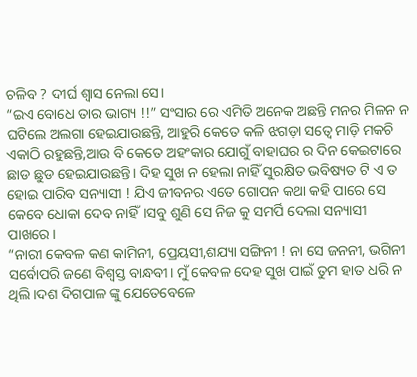ଚଳିବ ? ଦୀର୍ଘ ଶ୍ୱାସ ନେଲା ସେ।
“ଇଏ ବୋଧେ ତାର ଭାଗ୍ୟ !!” ସଂସାର ରେ ଏମିତି ଅନେକ ଅଛନ୍ତି ମନର ମିଳନ ନ ଘଟିଲେ ଅଲଗା ହେଇଯାଉଛନ୍ତି, ଆହୁରି କେତେ କଳି ଝଗଡ଼ା ସତ୍ୱେ ମାଡ଼ି ମକଚି ଏକାଠି ରହୁଛନ୍ତି,ଆଉ ବି କେତେ ଅହଂକାର ଯୋଗୁଁ ବାହାଘର ର ଦିନ କେଇଟାରେ ଛାଡ ଛୁଡ ହେଇଯାଉଛନ୍ତି। ଦିହ ସୁଖ ନ ହେଲା ନାହିଁ ସୁରକ୍ଷିତ ଭବିଷ୍ୟତ ଟି ଏ ତ ହୋଇ ପାରିବ ସନ୍ୟାସୀ ! ଯିଏ ଜୀବନର ଏତେ ଗୋପନ କଥା କହି ପାରେ ସେ କେବେ ଧୋକା ଦେବ ନାହିଁ।ସବୁ ଶୁଣି ସେ ନିଜ କୁ ସମର୍ପି ଦେଲା ସନ୍ୟାସୀ ପାଖରେ।
“ନାରୀ କେବଳ କଣ କାମିନୀ, ପ୍ରେୟସୀ,ଶଯ୍ୟା ସଙ୍ଗିନୀ ! ନା ସେ ଜନନୀ, ଭଗିନୀ ସର୍ବୋପରି ଜଣେ ବିଶ୍ୱସ୍ତ ବାନ୍ଧବୀ। ମୁଁ କେବଳ ଦେହ ସୁଖ ପାଇଁ ତୁମ ହାତ ଧରି ନ ଥିଲି।ଦଶ ଦିଗପାଳ ଙ୍କୁ ଯେତେବେଳେ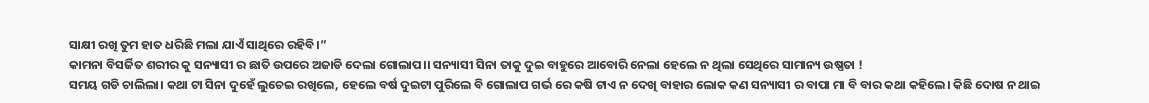ସାକ୍ଷୀ ରଖି ତୁମ ହାତ ଧରିଛି ମଲା ଯାଏଁ ସାଥିରେ ରହିବି।”
କାମନା ବିସର୍ଜିତ ଶରୀର କୁ ସନ୍ୟାସୀ ର ଛାତି ଉପରେ ଅଜାଡି ଦେଲା ଗୋଲାପ।। ସନ୍ୟାସୀ ସିନା ତାକୁ ଦୁଇ ବାହୁରେ ଆବୋରି ନେଲା ହେଲେ ନ ଥିଲା ସେଥିରେ ସାମାନ୍ୟ ଉଷ୍ଣତା !
ସମୟ ଗଡି ଚାଲିଲା। କଥା ଟା ସିନା ଦୁହେଁ ଲୁଚେଇ ରଖିଲେ, ହେଲେ ବର୍ଷ ଦୁଇଟା ପୁରିଲେ ବି ଗୋଲାପ ଗର୍ଭ ରେ କଷି ଟାଏ ନ ଦେଖି ବାହାର ଲୋକ କଣ ସନ୍ୟାସୀ ର ବାପା ମା ବି ବାର କଥା କହିଲେ। କିଛି ଦୋଷ ନ ଥାଇ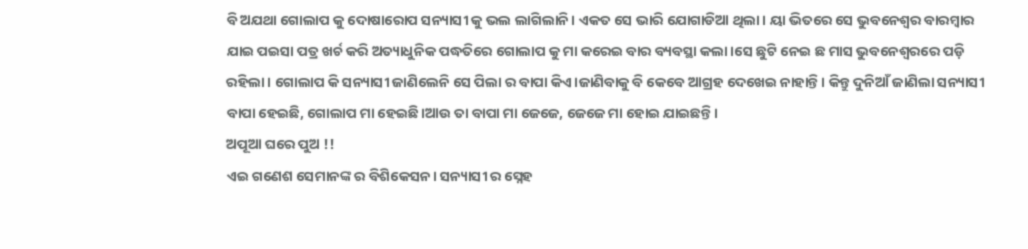ବି ଅଯଥା ଗୋଲାପ କୁ ଦୋଷାରୋପ ସନ୍ୟାସୀ କୁ ଭଲ ଲାଗିଲାନି। ଏକତ ସେ ଭାରି ଯୋଗାଡିଆ ଥିଲା। ୟା ଭିତରେ ସେ ଭୁବନେଶ୍ୱର ବାରମ୍ବାର ଯାଇ ପଇସା ପତ୍ର ଖର୍ଚ କରି ଅତ୍ୟାଧୁନିକ ପଦ୍ଧତିରେ ଗୋଲାପ କୁ ମା କରେଇ ବାର ବ୍ୟବସ୍ଥା କଲା।ସେ ଛୁଟି ନେଇ ଛ ମାସ ଭୁବନେଶ୍ୱରରେ ପଡ଼ି ରହିଲା। ଗୋଲାପ କି ସନ୍ୟାସୀ ଜାଣିଲେନି ସେ ପିଲା ର ବାପା କିଏ।ଜାଣିବାକୁ ବି କେବେ ଆଗ୍ରହ ଦେଖେଇ ନାହାନ୍ତି। କିନ୍ତୁ ଦୁନିଆଁ ଜାଣିଲା ସନ୍ୟାସୀ ବାପା ହେଇଛି, ଗୋଲାପ ମା ହେଇଛି।ଆଉ ତା ବାପା ମା ଜେଜେ, ଜେଜେ ମା ହୋଇ ଯାଇଛନ୍ତି।
ଅପୂଆ ଘରେ ପୁଅ !!
ଏଇ ଗଣେଶ ସେମାନଙ୍କ ର ବିଶିକେସନ। ସନ୍ୟାସୀ ର ସ୍ନେହ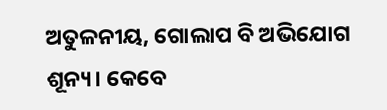ଅତୁଳନୀୟ, ଗୋଲାପ ବି ଅଭିଯୋଗ ଶୂନ୍ୟ। କେବେ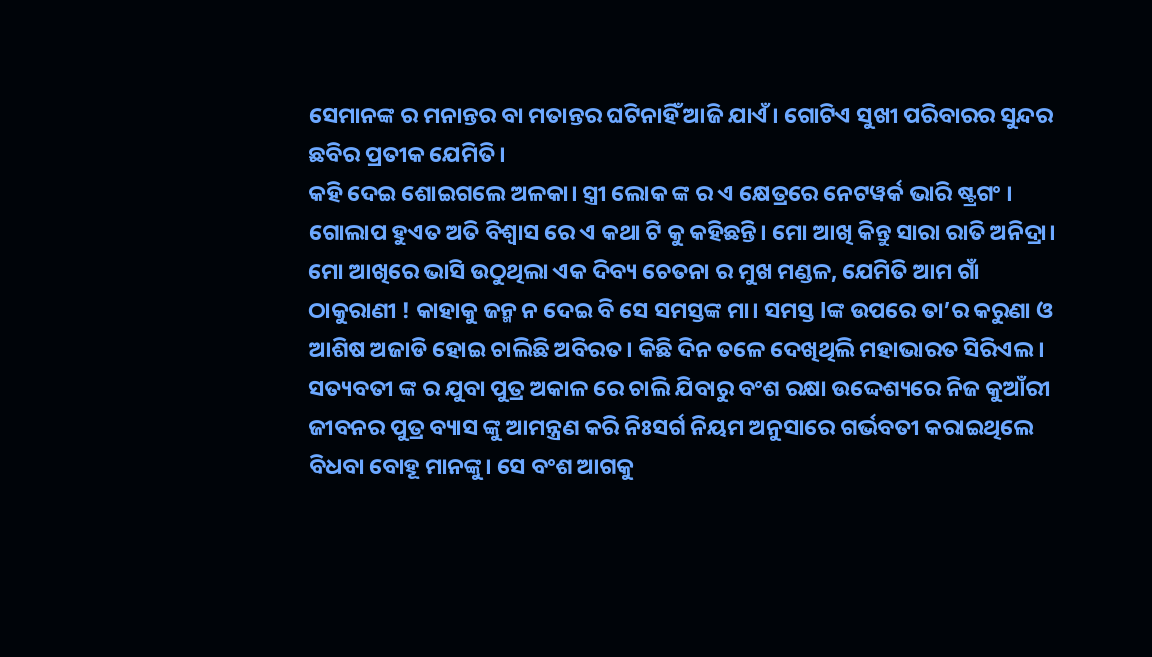ସେମାନଙ୍କ ର ମନାନ୍ତର ବା ମତାନ୍ତର ଘଟିନାହିଁ ଆଜି ଯାଏଁ। ଗୋଟିଏ ସୁଖୀ ପରିବାରର ସୁନ୍ଦର ଛବିର ପ୍ରତୀକ ଯେମିତି।
କହି ଦେଇ ଶୋଇଗଲେ ଅଳକା। ସ୍ତ୍ରୀ ଲୋକ ଙ୍କ ର ଏ କ୍ଷେତ୍ରରେ ନେଟୱର୍କ ଭାରି ଷ୍ଟ୍ରଗଂ । ଗୋଲାପ ହୁଏତ ଅତି ବିଶ୍ୱାସ ରେ ଏ କଥା ଟି କୁ କହିଛନ୍ତି। ମୋ ଆଖି କିନ୍ତୁ ସାରା ରାତି ଅନିଦ୍ରା। ମୋ ଆଖିରେ ଭାସି ଉଠୁଥିଲା ଏକ ଦିବ୍ୟ ଚେତନା ର ମୁଖ ମଣ୍ଡଳ, ଯେମିତି ଆମ ଗାଁ ଠାକୁରାଣୀ ! କାହାକୁ ଜନ୍ମ ନ ଦେଇ ବି ସେ ସମସ୍ତଙ୍କ ମା। ସମସ୍ତ lଙ୍କ ଉପରେ ତା’ର କରୁଣା ଓ ଆଶିଷ ଅଜାଡି ହୋଇ ଚାଲିଛି ଅବିରତ। କିଛି ଦିନ ତଳେ ଦେଖିଥିଲି ମହାଭାରତ ସିରିଏଲ । ସତ୍ୟବତୀ ଙ୍କ ର ଯୁବା ପୁତ୍ର ଅକାଳ ରେ ଚାଲି ଯିବାରୁ ବଂଶ ରକ୍ଷା ଉଦ୍ଦେଶ୍ୟରେ ନିଜ କୁଆଁରୀ ଜୀବନର ପୁତ୍ର ବ୍ୟାସ ଙ୍କୁ ଆମନ୍ତ୍ରଣ କରି ନିଃସର୍ଗ ନିୟମ ଅନୁସାରେ ଗର୍ଭବତୀ କରାଇଥିଲେ ବିଧବା ବୋହୂ ମାନଙ୍କୁ। ସେ ବଂଶ ଆଗକୁ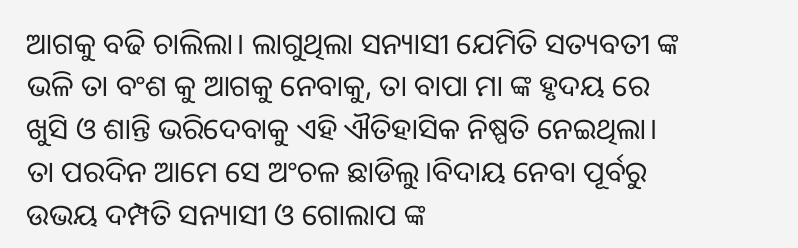ଆଗକୁ ବଢି ଚାଲିଲା। ଲାଗୁଥିଲା ସନ୍ୟାସୀ ଯେମିତି ସତ୍ୟବତୀ ଙ୍କ ଭଳି ତା ବଂଶ କୁ ଆଗକୁ ନେବାକୁ, ତା ବାପା ମା ଙ୍କ ହୃଦୟ ରେ ଖୁସି ଓ ଶାନ୍ତି ଭରିଦେବାକୁ ଏହି ଐତିହାସିକ ନିଷ୍ପତି ନେଇଥିଲା।
ତା ପରଦିନ ଆମେ ସେ ଅଂଚଳ ଛାଡିଲୁ।ବିଦାୟ ନେବା ପୂର୍ବରୁ ଉଭୟ ଦମ୍ପତି ସନ୍ୟାସୀ ଓ ଗୋଲାପ ଙ୍କ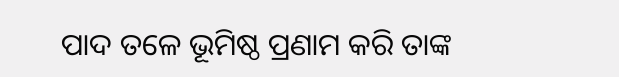ପାଦ ତଳେ ଭୂମିଷ୍ଠ ପ୍ରଣାମ କରି ତାଙ୍କ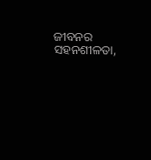ଜୀବନର ସହନଶୀଳତା,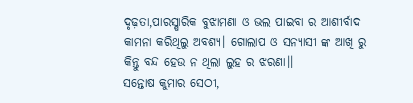ଦୃଢ଼ତା,ପାରସ୍ଷାରିକ ବୁଝାମଣା ଓ ଭଲ ପାଇବା ର ଆଶୀର୍ବାଦ କାମନା କରିଥିଲୁ ଅବଶ୍ୟ। ଗୋଲାପ ଓ ସନ୍ୟାସୀ ଙ୍କ ଆଖି ରୁ କିନ୍ତୁ ବନ୍ଦ ହେଉ ନ ଥିଲା ଲୁହ ର ଝରଣା।।
ସନ୍ତୋଷ କୁମାର ସେଠୀ,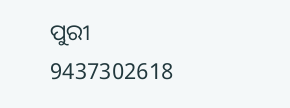ପୁରୀ
9437302618